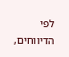לפי הדיווחים,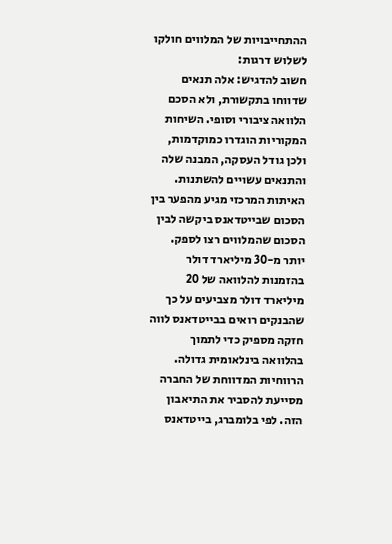ההתחייבויות של המלווים חולקו לשלוש דרגות:
חשוב להדגיש: אלה תנאים שדווחו בתקשורת, ולא הסכם הלוואה ציבורי וסופי. השיחות המקוריות הוגדרו כמוקדמות, ולכן גודל העסקה, המבנה שלה והתנאים עשויים להשתנות.
האיתות המרכזי מגיע מהפער בין הסכום שבייטדאנס ביקשה לבין הסכום שהמלווים רצו לספק. יותר מ-30 מיליארד דולר בהזמנות להלוואה של 20 מיליארד דולר מצביעים על כך שהבנקים רואים בבייטדאנס לווה חזקה מספיק כדי לתמוך בהלוואה בינלאומית גדולה.
הרווחיות המדווחת של החברה מסייעת להסביר את התיאבון הזה. לפי בלומברג, בייטדאנס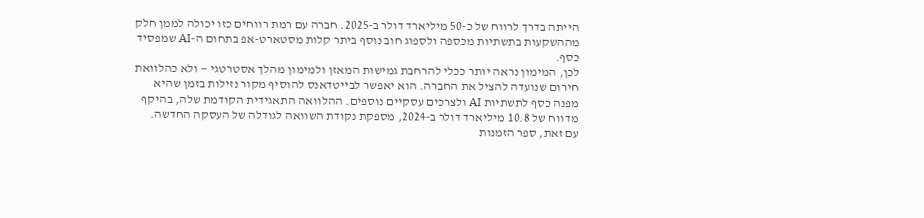הייתה בדרך לרווח של כ-50 מיליארד דולר ב-2025. חברה עם רמת רווחים כזו יכולה לממן חלק מההשקעות בתשתיות מכספה ולספוג חוב נוסף ביתר קלות מסטארט-אפ בתחום ה-AI שמפסיד כסף.
לכן, המימון נראה יותר ככלי להרחבת גמישות המאזן ולמימון מהלך אסטרטגי — ולא כהלוואת חירום שנועדה להציל את החברה. הוא יאפשר לבייטדאנס להוסיף מקור נזילות בזמן שהיא מפנה כסף לתשתיות AI ולצרכים עסקיים נוספים. ההלוואה התאגידית הקודמת שלה, בהיקף מדווח של 10.8 מיליארד דולר ב-2024, מספקת נקודת השוואה לגודלה של העסקה החדשה.
עם זאת, ספר הזמנות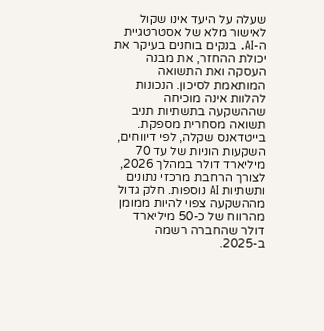שעלה על היעד אינו שקול לאישור מלא של אסטרטגיית ה-AI. בנקים בוחנים בעיקר את יכולת ההחזר, את מבנה העסקה ואת התשואה המותאמת לסיכון. הנכונות להלוות אינה מוכיחה שההשקעה בתשתיות תניב תשואה מסחרית מספקת.
בייטדאנס שקלה, לפי דיווחים, השקעות הוניות של עד 70 מיליארד דולר במהלך 2026, לצורך הרחבת מרכזי נתונים ותשתיות AI נוספות. חלק גדול מההשקעה צפוי להיות ממומן מהרווח של כ-50 מיליארד דולר שהחברה רשמה ב-2025.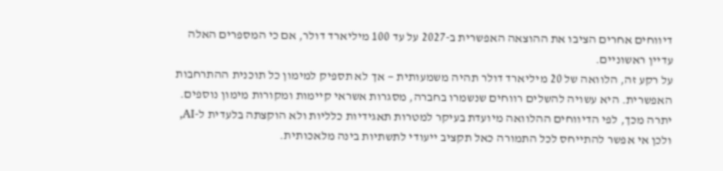דיווחים אחרים הציבו את ההוצאה האפשרית ב-2027 על עד 100 מיליארד דולר, אם כי המספרים האלה עדיין ראשוניים.
על רקע זה, הלוואה של 20 מיליארד דולר תהיה משמעותית — אך לא תספיק למימון כל תוכנית ההתרחבות האפשרית. היא עשויה להשלים רווחים שנשמרו בחברה, מסגרות אשראי קיימות ומקורות מימון נוספים. יתרה מכך, לפי הדיווחים ההלוואה מיועדת בעיקר למטרות תאגידיות כלליות ולא הוקצתה בלעדית ל-AI, ולכן אי אפשר להתייחס לכל התמורה כאל תקציב ייעודי לתשתיות בינה מלאכותית.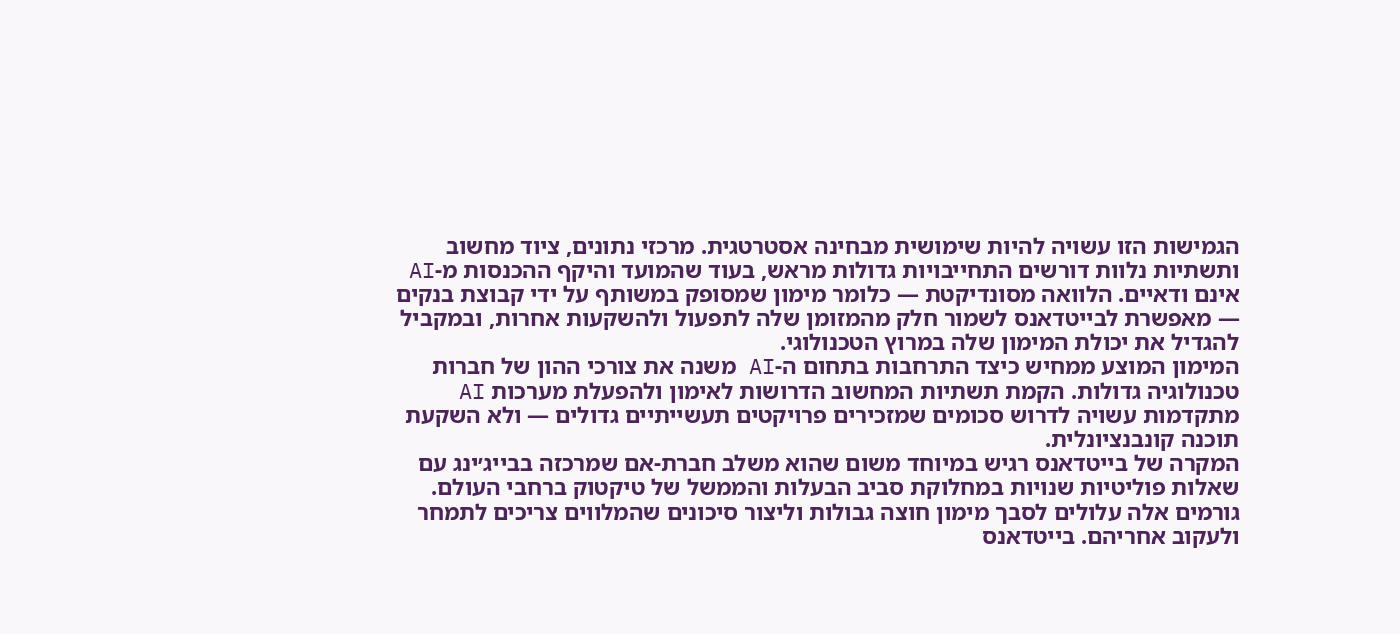הגמישות הזו עשויה להיות שימושית מבחינה אסטרטגית. מרכזי נתונים, ציוד מחשוב ותשתיות נלוות דורשים התחייבויות גדולות מראש, בעוד שהמועד והיקף ההכנסות מ-AI אינם ודאיים. הלוואה מסונדיקטת — כלומר מימון שמסופק במשותף על ידי קבוצת בנקים — מאפשרת לבייטדאנס לשמור חלק מהמזומן שלה לתפעול ולהשקעות אחרות, ובמקביל להגדיל את יכולת המימון שלה במרוץ הטכנולוגי.
המימון המוצע ממחיש כיצד התרחבות בתחום ה-AI משנה את צורכי ההון של חברות טכנולוגיה גדולות. הקמת תשתיות המחשוב הדרושות לאימון ולהפעלת מערכות AI מתקדמות עשויה לדרוש סכומים שמזכירים פרויקטים תעשייתיים גדולים — ולא השקעת תוכנה קונבנציונלית.
המקרה של בייטדאנס רגיש במיוחד משום שהוא משלב חברת-אם שמרכזה בבייג׳ינג עם שאלות פוליטיות שנויות במחלוקת סביב הבעלות והממשל של טיקטוק ברחבי העולם. גורמים אלה עלולים לסבך מימון חוצה גבולות וליצור סיכונים שהמלווים צריכים לתמחר ולעקוב אחריהם. בייטדאנס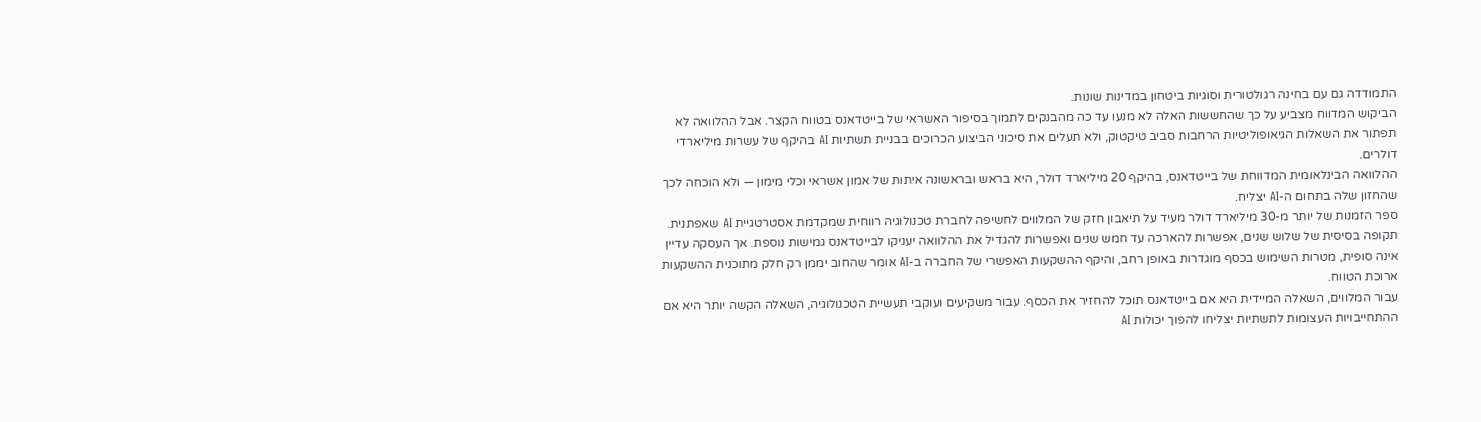התמודדה גם עם בחינה רגולטורית וסוגיות ביטחון במדינות שונות.
הביקוש המדווח מצביע על כך שהחששות האלה לא מנעו עד כה מהבנקים לתמוך בסיפור האשראי של בייטדאנס בטווח הקצר. אבל ההלוואה לא תפתור את השאלות הגיאופוליטיות הרחבות סביב טיקטוק, ולא תעלים את סיכוני הביצוע הכרוכים בבניית תשתיות AI בהיקף של עשרות מיליארדי דולרים.
ההלוואה הבינלאומית המדווחת של בייטדאנס, בהיקף 20 מיליארד דולר, היא בראש ובראשונה איתות של אמון אשראי וכלי מימון — ולא הוכחה לכך שהחזון שלה בתחום ה-AI יצליח.
ספר הזמנות של יותר מ-30 מיליארד דולר מעיד על תיאבון חזק של המלווים לחשיפה לחברת טכנולוגיה רווחית שמקדמת אסטרטגיית AI שאפתנית. תקופה בסיסית של שלוש שנים, אפשרות להארכה עד חמש שנים ואפשרות להגדיל את ההלוואה יעניקו לבייטדאנס גמישות נוספת. אך העסקה עדיין אינה סופית, מטרות השימוש בכסף מוגדרות באופן רחב, והיקף ההשקעות האפשרי של החברה ב-AI אומר שהחוב יממן רק חלק מתוכנית ההשקעות ארוכת הטווח.
עבור המלווים, השאלה המיידית היא אם בייטדאנס תוכל להחזיר את הכסף. עבור משקיעים ועוקבי תעשיית הטכנולוגיה, השאלה הקשה יותר היא אם ההתחייבויות העצומות לתשתיות יצליחו להפוך יכולות AI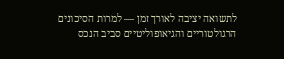לתשואה יציבה לאורך זמן — למרות הסיכונים הרגולטוריים והגיאופוליטיים סביב הנכס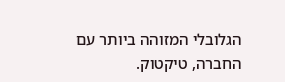הגלובלי המזוהה ביותר עם החברה, טיקטוק.